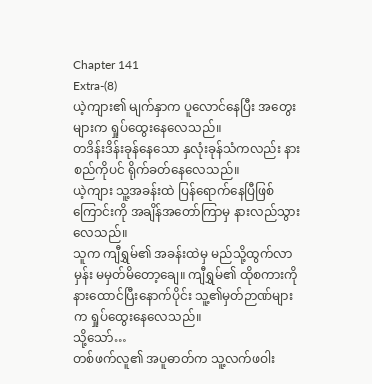Chapter 141
Extra-(8)
ယဲ့ကျား၏ မျက်နှာက ပူလောင်နေပြီး အတွေးများက ရှုပ်ထွေးနေလေသည်။
တဒိန်းဒိန်းခုန်နေသော နှလုံးခုန်သံကလည်း နားစည်ကိုပင် ရိုက်ခတ်နေလေသည်။
ယဲ့ကျား သူ့အခန်းထဲ ပြန်ရောက်နေပြီဖြစ်ကြောင်းကို အချိန်အတော်ကြာမှ နားလည်သွားလေသည်။
သူက ကျီရွှမ်၏ အခန်းထဲမှ မည်သို့ထွက်လာမှန်း မမှတ်မိတော့ချေ။ ကျီရွှမ်၏ ထိုစကားကို နားထောင်ပြီးနောက်ပိုင်း သူ့၏မှတ်ဉာဏ်များက ရှုပ်ထွေးနေလေသည်။
သို့သော်…
တစ်ဖက်လူ၏ အပူဓာတ်က သူ့လက်ဖဝါး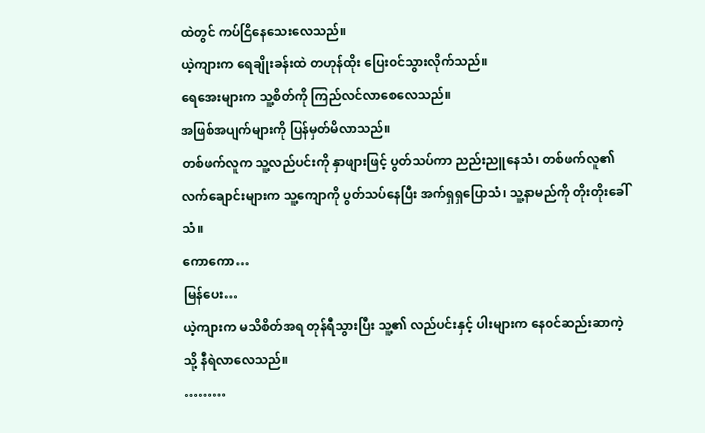ထဲတွင် ကပ်ငြိနေသေးလေသည်။
ယဲ့ကျားက ရေချိုးခန်းထဲ တဟုန်ထိုး ပြေး၀င်သွားလိုက်သည်။
ရေအေးများက သူ့စိတ်ကို ကြည်လင်လာစေလေသည်။
အဖြစ်အပျက်များကို ပြန်မှတ်မိလာသည်။
တစ်ဖက်လူက သူ့လည်ပင်းကို နှာဖျားဖြင့် ပွတ်သပ်ကာ ညည်းညူနေသံ၊ တစ်ဖက်လူ၏ လက်ချောင်းများက သူ့ကျောကို ပွတ်သပ်နေပြီး အက်ရှရှပြောသံ၊ သူ့နာမည်ကို တိုးတိုးခေါ်သံ။
ကောကော…
မြန်ပေး…
ယဲ့ကျားက မသိစိတ်အရ တုန်ရီသွားပြီး သူ့၏ လည်ပင်းနှင့် ပါးများက နေ၀င်ဆည်းဆာကဲ့သို့ နီရဲလာလေသည်။
………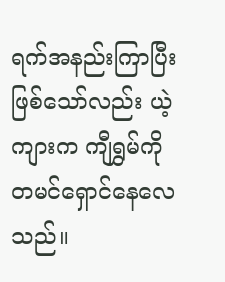ရက်အနည်းကြာပြီးဖြစ်သော်လည်း ယဲ့ကျားက ကျီရွှမ်ကို တမင်ရှောင်နေလေသည်။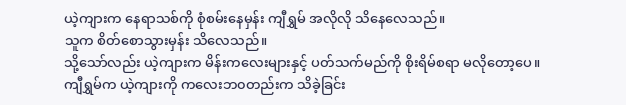ယဲ့ကျားက နေရာသစ်ကို စုံစမ်းနေမှန်း ကျီရွှမ် အလိုလို သိနေလေသည်။
သူက စိတ်စောသွားမှန်း သိလေသည်။
သို့သော်လည်း ယဲ့ကျားက မိန်းကလေးများနှင့် ပတ်သက်မည်ကို စိုးရိမ်စရာ မလိုတော့ပေ။
ကျီရွှမ်က ယဲ့ကျားကို ကလေးဘ၀တည်းက သိခဲ့ခြင်း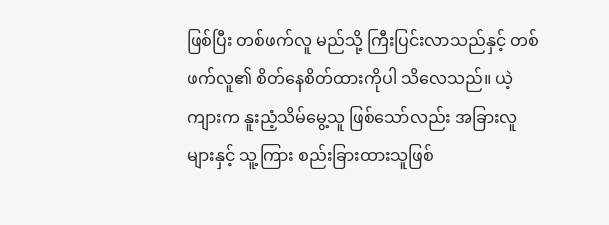ဖြစ်ပြီး တစ်ဖက်လူ မည်သို့ ကြီးပြင်းလာသည်နှင့် တစ်ဖက်လူ၏ စိတ်နေစိတ်ထားကိုပါ သိလေသည်။ ယဲ့ကျားက နူးညံ့သိမ်မွေ့သူ ဖြစ်သော်လည်း အခြားလူများနှင့် သူ့ကြား စည်းခြားထားသူဖြစ်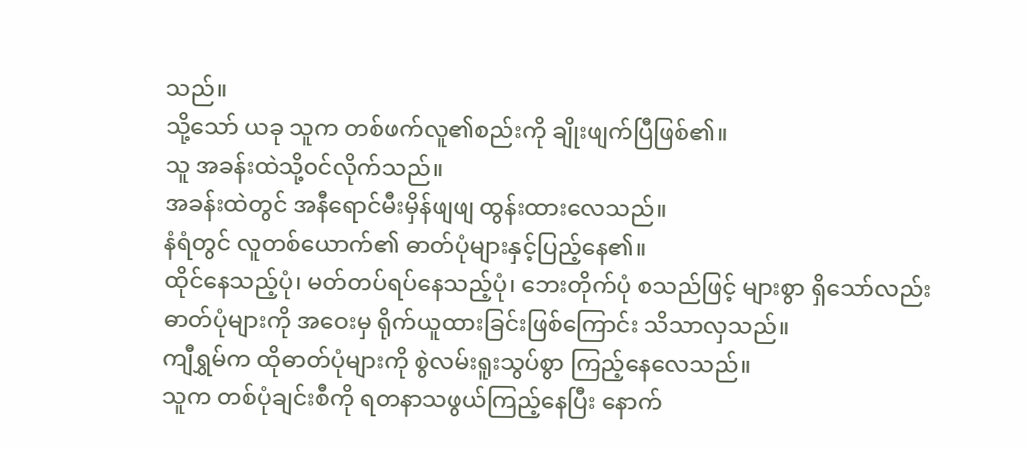သည်။
သို့သော် ယခု သူက တစ်ဖက်လူ၏စည်းကို ချိုးဖျက်ပြီဖြစ်၏။
သူ အခန်းထဲသို့၀င်လိုက်သည်။
အခန်းထဲတွင် အနီရောင်မီးမှိန်ဖျဖျ ထွန်းထားလေသည်။
နံရံတွင် လူတစ်ယောက်၏ ဓာတ်ပုံများနှင့်ပြည့်နေ၏။
ထိုင်နေသည့်ပုံ၊ မတ်တပ်ရပ်နေသည့်ပုံ၊ ဘေးတိုက်ပုံ စသည်ဖြင့် များစွာ ရှိသော်လည်း ဓာတ်ပုံများကို အဝေးမှ ရိုက်ယူထားခြင်းဖြစ်ကြောင်း သိသာလှသည်။
ကျီရွှမ်က ထိုဓာတ်ပုံများကို စွဲလမ်းရူးသွပ်စွာ ကြည့်နေလေသည်။
သူက တစ်ပုံချင်းစီကို ရတနာသဖွယ်ကြည့်နေပြီး နောက်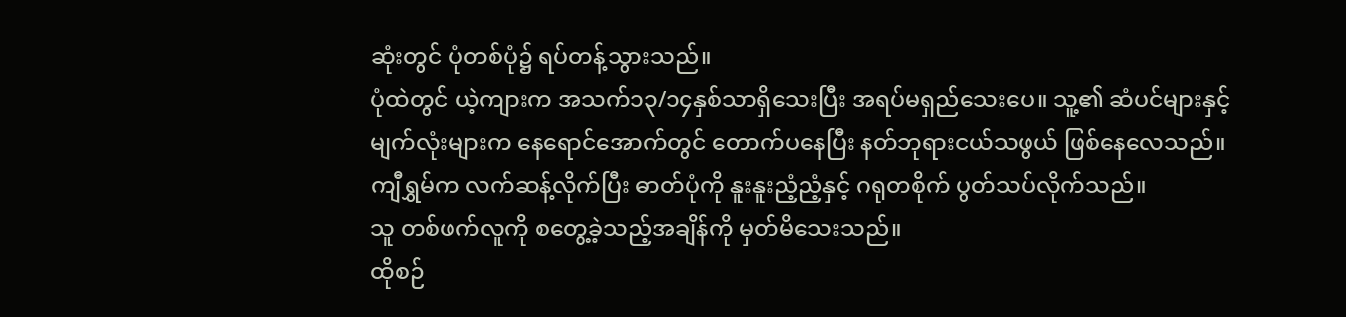ဆုံးတွင် ပုံတစ်ပုံ၌ ရပ်တန့်သွားသည်။
ပုံထဲတွင် ယဲ့ကျားက အသက်၁၃/၁၄နှစ်သာရှိသေးပြီး အရပ်မရှည်သေးပေ။ သူ့၏ ဆံပင်များနှင့် မျက်လုံးများက နေရောင်အောက်တွင် တောက်ပနေပြီး နတ်ဘုရားငယ်သဖွယ် ဖြစ်နေလေသည်။
ကျီရွှမ်က လက်ဆန့်လိုက်ပြီး ဓာတ်ပုံကို နူးနူးညံ့ညံ့နှင့် ဂရုတစိုက် ပွတ်သပ်လိုက်သည်။
သူ တစ်ဖက်လူကို စတွေ့ခဲ့သည့်အချိန်ကို မှတ်မိသေးသည်။
ထိုစဉ်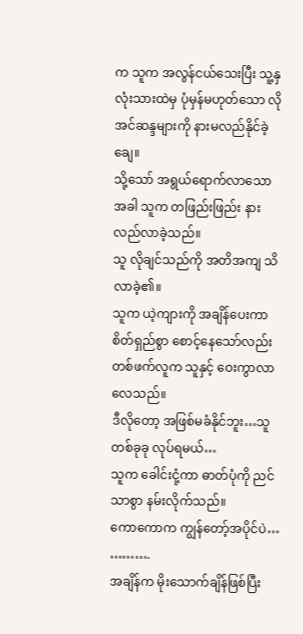က သူက အလွန်ငယ်သေးပြီး သူ့နှလုံးသားထဲမှ ပုံမှန်မဟုတ်သော လိုအင်ဆန္ဒများကို နားမလည်နိုင်ခဲ့ချေ။
သို့သော် အရွယ်ရောက်လာသောအခါ သူက တဖြည်းဖြည်း နားလည်လာခဲ့သည်။
သူ လိုချင်သည်ကို အတိအကျ သိလာခဲ့၏။
သူက ယဲ့ကျားကို အချိန်ပေးကာ စိတ်ရှည်စွာ စောင့်နေသော်လည်း တစ်ဖက်လူက သူနှင့် ဝေးကွာလာလေသည်။
ဒီလိုတော့ အဖြစ်မခံနိုင်ဘူး…သူ တစ်ခုခု လုပ်ရမယ်…
သူက ခေါင်းငုံ့ကာ ဓာတ်ပုံကို ညင်သာစွာ နမ်းလိုက်သည်။
ကောကောက ကျွန်တော့်အပိုင်ပဲ…
……….
အချိန်က မိုးသောက်ချိန်ဖြစ်ပြီး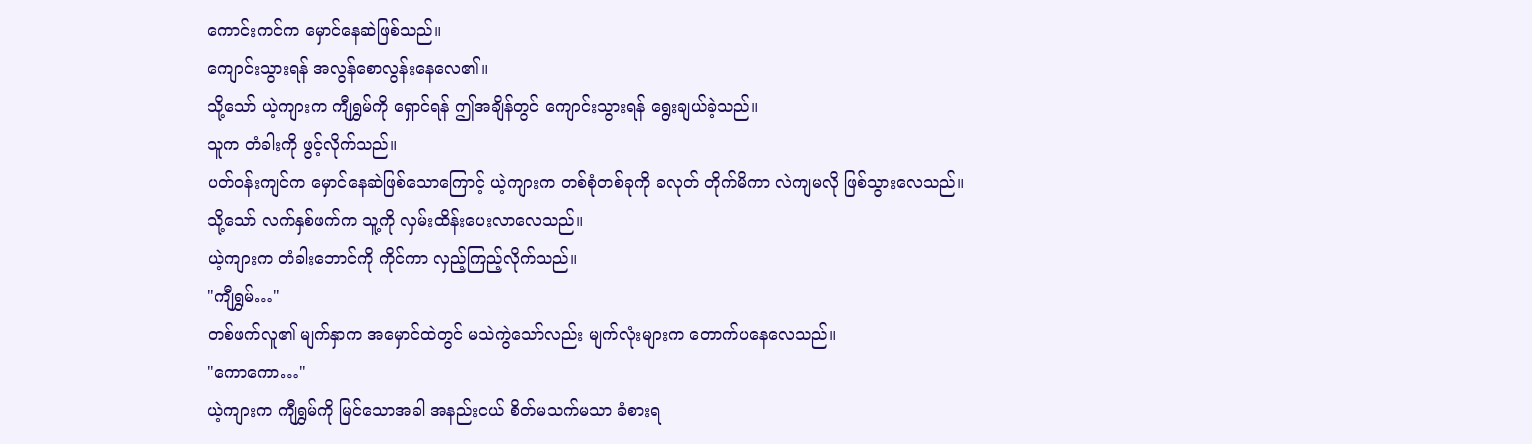ကောင်းကင်က မှောင်နေဆဲဖြစ်သည်။
ကျောင်းသွားရန် အလွန်စောလွန်းနေလေ၏။
သို့သော် ယဲ့ကျားက ကျီရွှမ်ကို ရှောင်ရန် ဤအချိန်တွင် ကျောင်းသွားရန် ရွေးချယ်ခဲ့သည်။
သူက တံခါးကို ဖွင့်လိုက်သည်။
ပတ်၀န်းကျင်က မှောင်နေဆဲဖြစ်သောကြောင့် ယဲ့ကျားက တစ်စုံတစ်ခုကို ခလုတ် တိုက်မိကာ လဲကျမလို ဖြစ်သွားလေသည်။
သို့သော် လက်နှစ်ဖက်က သူ့ကို လှမ်းထိန်းပေးလာလေသည်။
ယဲ့ကျားက တံခါးဘောင်ကို ကိုင်ကာ လှည့်ကြည့်လိုက်သည်။
"ကျီရွှမ်…"
တစ်ဖက်လူ၏ မျက်နှာက အမှောင်ထဲတွင် မသဲကွဲသော်လည်း မျက်လုံးများက တောက်ပနေလေသည်။
"ကောကော…"
ယဲ့ကျားက ကျီရွှမ်ကို မြင်သောအခါ အနည်းငယ် စိတ်မသက်မသာ ခံစားရ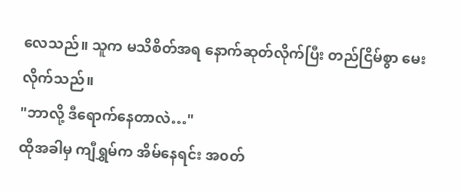လေသည်။ သူက မသိစိတ်အရ နောက်ဆုတ်လိုက်ပြီး တည်ငြိမ်စွာ မေးလိုက်သည်။
"ဘာလို့ ဒီရောက်နေတာလဲ…"
ထိုအခါမှ ကျီရွှမ်က အိမ်နေရင်း အ၀တ်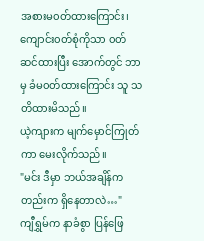အစားမ၀တ်ထားကြောင်း၊ ကျောင်း၀တ်စုံကိုသာ ၀တ်ဆင်ထားပြီး အောက်တွင် ဘာမှ ခံမ၀တ်ထားကြောင်း သူ သတိထားမိသည်။
ယဲ့ကျားက မျက်မှောင်ကြုတ်ကာ မေးလိုက်သည်။
"မင်း ဒီမှာ ဘယ်အချိန်ကတည်းက ရှိနေတာလဲ…"
ကျီရွှမ်က နာခံစွာ ပြန်ဖြေ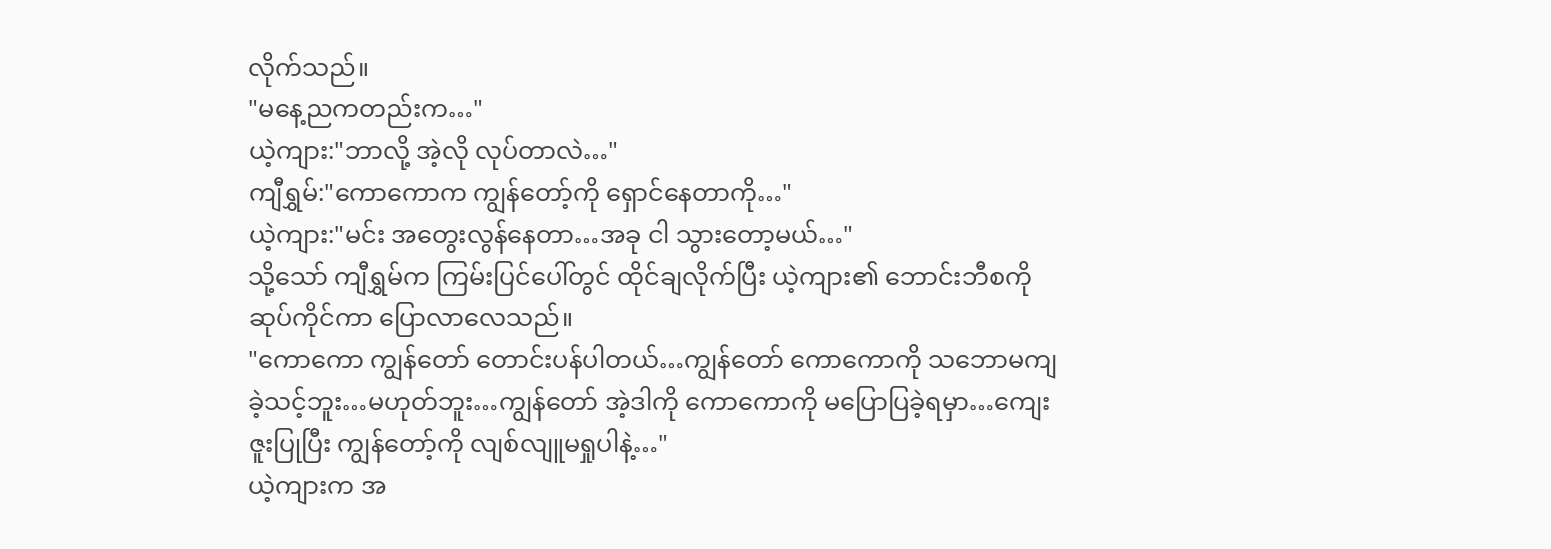လိုက်သည်။
"မနေ့ညကတည်းက…"
ယဲ့ကျား:"ဘာလို့ အဲ့လို လုပ်တာလဲ…"
ကျီရွှမ်:"ကောကောက ကျွန်တော့်ကို ရှောင်နေတာကို…"
ယဲ့ကျား:"မင်း အတွေးလွန်နေတာ…အခု ငါ သွားတော့မယ်…"
သို့သော် ကျီရွှမ်က ကြမ်းပြင်ပေါ်တွင် ထိုင်ချလိုက်ပြီး ယဲ့ကျား၏ ဘောင်းဘီစကိုဆုပ်ကိုင်ကာ ပြောလာလေသည်။
"ကောကော ကျွန်တော် တောင်းပန်ပါတယ်…ကျွန်တော် ကောကောကို သဘောမကျခဲ့သင့်ဘူး…မဟုတ်ဘူး…ကျွန်တော် အဲ့ဒါကို ကောကောကို မပြောပြခဲ့ရမှာ…ကျေးဇူးပြုပြီး ကျွန်တော့်ကို လျစ်လျူမရှုပါနဲ့…"
ယဲ့ကျားက အ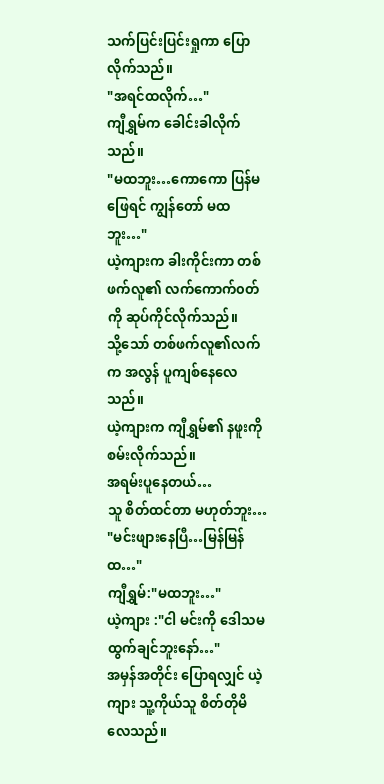သက်ပြင်းပြင်းရှုကာ ပြောလိုက်သည်။
"အရင်ထလိုက်…"
ကျီရွှမ်က ခေါင်းခါလိုက်သည်။
"မထဘူး…ကောကော ပြန်မဖြေရင် ကျွန်တော် မထဘူး…"
ယဲ့ကျားက ခါးကိုင်းကာ တစ်ဖက်လူ၏ လက်ကောက်၀တ်ကို ဆုပ်ကိုင်လိုက်သည်။
သို့သော် တစ်ဖက်လူ၏လက်က အလွန် ပူကျစ်နေလေသည်။
ယဲ့ကျားက ကျီရွှမ်၏ နဖူးကို စမ်းလိုက်သည်။
အရမ်းပူနေတယ်…
သူ စိတ်ထင်တာ မဟုတ်ဘူး…
"မင်းဖျားနေပြီ…မြန်မြန်ထ…"
ကျီရွှမ်:"မထဘူး…"
ယဲ့ကျား :"ငါ မင်းကို ဒေါသမထွက်ချင်ဘူးနော်…"
အမှန်အတိုင်း ပြောရလျှင် ယဲ့ကျား သူ့ကိုယ်သူ စိတ်တိုမိလေသည်။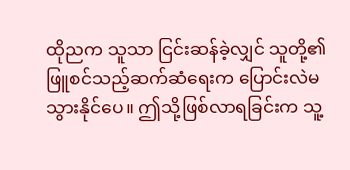ထိုညက သူသာ ငြင်းဆန်ခဲ့လျှင် သူတို့၏ဖြူစင်သည့်ဆက်ဆံရေးက ပြောင်းလဲမသွားနိုင်ပေ။ ဤသို့ဖြစ်လာရခြင်းက သူ့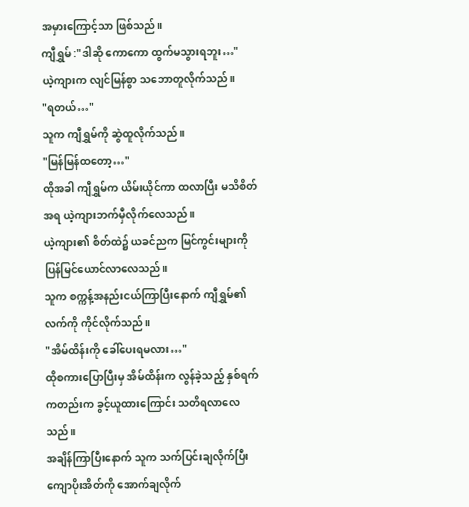အမှားကြောင့်သာ ဖြစ်သည်။
ကျီရွှမ် :"ဒါဆို ကောကော ထွက်မသွားရဘူး…"
ယဲ့ကျားက လျင်မြန်စွာ သဘောတူလိုက်သည်။
"ရတယ်…"
သူက ကျီရွှမ်ကို ဆွဲထူလိုက်သည်။
"မြန်မြန်ထတော့…"
ထိုအခါ ကျီရွှမ်က ယိမ်းယိုင်ကာ ထလာပြီး မသိစိတ်အရ ယဲ့ကျားဘက်မှီလိုက်လေသည်။
ယဲ့ကျား၏ စိတ်ထဲ၌ ယခင်ညက မြင်ကွင်းများကို ပြန်မြင်ယောင်လာလေသည်။
သူက စက္ကန့်အနည်းငယ်ကြာပြီးနောက် ကျီရွှမ်၏ လက်ကို ကိုင်လိုက်သည်။
"အိမ်ထိန်းကို ခေါ်ပေးရမလား…"
ထိုစကားပြောပြီးမှ အိမ်ထိန်းက လွန်ခဲ့သည့် နှစ်ရက်ကတည်းက ခွင့်ယူထားကြောင်း သတိရလာလေသည်။
အချိန်ကြာပြီးနောက် သူက သက်ပြင်းချလိုက်ပြီး ကျောပိုးအိတ်ကို အောက်ချလိုက်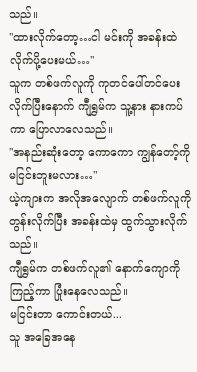သည်။
"ထားလိုက်တော့…ငါ မင်းကို အခန်းထဲ လိုက်ပို့ပေးမယ်…"
သူက တစ်ဖက်လူကို ကုတင်ပေါ်တင်ပေးလိုက်ပြီးနောက် ကျီရွှမ်က သူ့နား နားကပ်ကာ ပြောလာလေသည်။
"အနည်းဆုံးတော့ ကောကော ကျွန်တော့်ကို မငြင်းဘူးမလား…"
ယဲ့ကျားက အလိုအလျောက် တစ်ဖက်လူကို တွန်းလိုက်ပြီး အခန်းထဲမှ ထွက်သွားလိုက်သည်။
ကျီရွှမ်က တစ်ဖက်လူ၏ နောက်ကျောကိုကြည့်ကာ ပြုံးနေလေသည်။
မငြင်းတာ ကောင်းတယ်...
သူ အခြေအနေ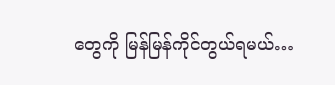တွေကို မြန်မြန်ကိုင်တွယ်ရမယ်…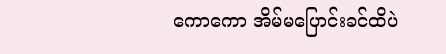ကောကော အိမ်မပြောင်းခင်ထိပဲ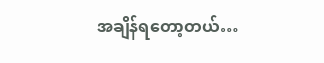အချိန်ရတော့တယ်…